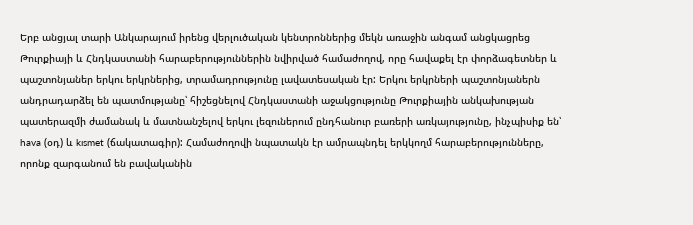Երբ անցյալ տարի Անկարայում իրենց վերլուծական կենտրոններից մեկն առաջին անգամ անցկացրեց Թուրքիայի և Հնդկաստանի հարաբերություններին նվիրված համաժողով, որը հավաքել էր փորձագետներ և պաշտոնյաներ երկու երկրներից, տրամադրությունը լավատեսական էր: Երկու երկրների պաշտոնյաներն անդրադարձել են պատմությանը՝ հիշեցնելով Հնդկաստանի աջակցությունը Թուրքիային անկախության պատերազմի ժամանակ և մատնանշելով երկու լեզուներում ընդհանուր բառերի առկայությունը, ինչպիսիք են՝ hava (օդ) և kısmet (ճակատագիր): Համաժողովի նպատակն էր ամրապնդել երկկողմ հարաբերությունները, որոնք զարգանում են բավականին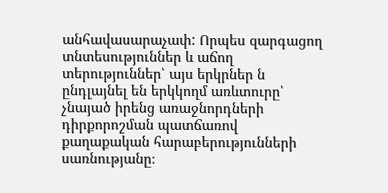անհավասարաչափ: Որպես զարգացող տնտեսություններ և աճող տերություններ՝ այս երկրներ ն ընդլայնել են երկկողմ առևտուրը՝ չնայած իրենց առաջնորդների դիրքորոշման պատճառով քաղաքական հարաբերությունների սառնությանը։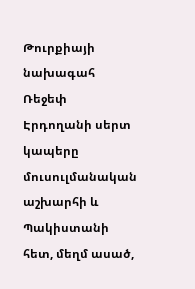Թուրքիայի նախագահ Ռեջեփ Էրդողանի սերտ կապերը մուսուլմանական աշխարհի և Պակիստանի հետ, մեղմ ասած,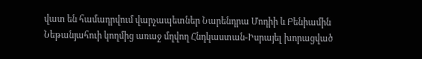վատ են համադրվում վարչապետներ Նարենդրա Մոդիի և Բենիամին Նեթանյահուի կողմից առաջ մղվող Հնդկաստան-Իսրայել խորացված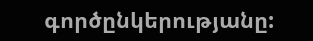գործընկերությանը: